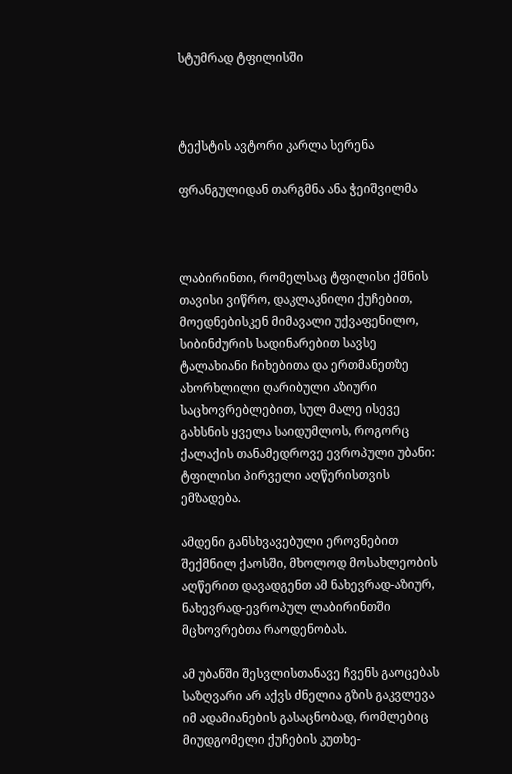სტუმრად ტფილისში



ტექსტის ავტორი კარლა სერენა

ფრანგულიდან თარგმნა ანა ჭეიშვილმა



ლაბირინთი, რომელსაც ტფილისი ქმნის თავისი ვიწრო, დაკლაკნილი ქუჩებით, მოედნებისკენ მიმავალი უქვაფენილო, სიბინძურის სადინარებით სავსე ტალახიანი ჩიხებითა და ერთმანეთზე ახორხლილი ღარიბული აზიური საცხოვრებლებით, სულ მალე ისევე გახსნის ყველა საიდუმლოს, როგორც ქალაქის თანამედროვე ევროპული უბანი: ტფილისი პირველი აღწერისთვის ემზადება.

ამდენი განსხვავებული ეროვნებით შექმნილ ქაოსში, მხოლოდ მოსახლეობის აღწერით დავადგენთ ამ ნახევრად-აზიურ, ნახევრად-ევროპულ ლაბირინთში მცხოვრებთა რაოდენობას.

ამ უბანში შესვლისთანავე ჩვენს გაოცებას საზღვარი არ აქვს ძნელია გზის გაკვლევა იმ ადამიანების გასაცნობად, რომლებიც მიუდგომელი ქუჩების კუთხე-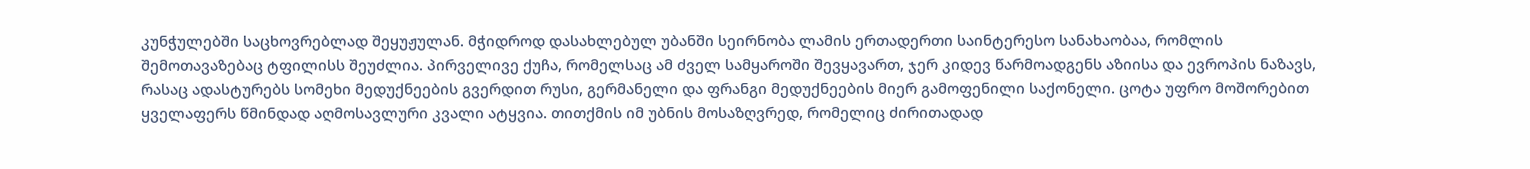კუნჭულებში საცხოვრებლად შეყუჟულან. მჭიდროდ დასახლებულ უბანში სეირნობა ლამის ერთადერთი საინტერესო სანახაობაა, რომლის შემოთავაზებაც ტფილისს შეუძლია. პირველივე ქუჩა, რომელსაც ამ ძველ სამყაროში შევყავართ, ჯერ კიდევ წარმოადგენს აზიისა და ევროპის ნაზავს, რასაც ადასტურებს სომეხი მედუქნეების გვერდით რუსი, გერმანელი და ფრანგი მედუქნეების მიერ გამოფენილი საქონელი. ცოტა უფრო მოშორებით ყველაფერს წმინდად აღმოსავლური კვალი ატყვია. თითქმის იმ უბნის მოსაზღვრედ, რომელიც ძირითადად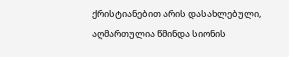ქრისტიანებით არის დასახლებული, აღმართულია წმინდა სიონის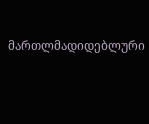მართლმადიდებლური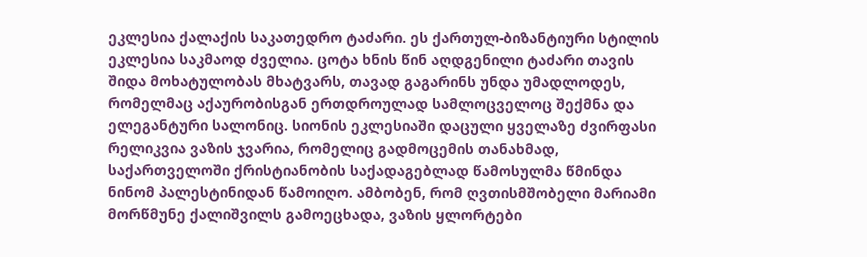ეკლესია ქალაქის საკათედრო ტაძარი. ეს ქართულ-ბიზანტიური სტილის ეკლესია საკმაოდ ძველია. ცოტა ხნის წინ აღდგენილი ტაძარი თავის შიდა მოხატულობას მხატვარს, თავად გაგარინს უნდა უმადლოდეს, რომელმაც აქაურობისგან ერთდროულად სამლოცველოც შექმნა და ელეგანტური სალონიც. სიონის ეკლესიაში დაცული ყველაზე ძვირფასი რელიკვია ვაზის ჯვარია, რომელიც გადმოცემის თანახმად, საქართველოში ქრისტიანობის საქადაგებლად წამოსულმა წმინდა ნინომ პალესტინიდან წამოიღო. ამბობენ, რომ ღვთისმშობელი მარიამი მორწმუნე ქალიშვილს გამოეცხადა, ვაზის ყლორტები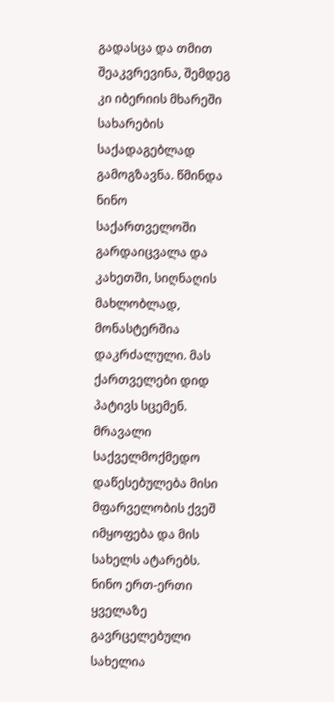გადასცა და თმით შეაკვრევინა, შემდეგ კი იბერიის მხარეში სახარების საქადაგებლად გამოგზავნა. წმინდა ნინო საქართველოში გარდაიცვალა და კახეთში, სიღნაღის მახლობლად, მონასტერშია დაკრძალული. მას ქართველები დიდ პატივს სცემენ. მრავალი საქველმოქმედო დაწესებულება მისი მფარველობის ქვეშ იმყოფება და მის სახელს ატარებს. ნინო ერთ-ერთი ყველაზე გავრცელებული სახელია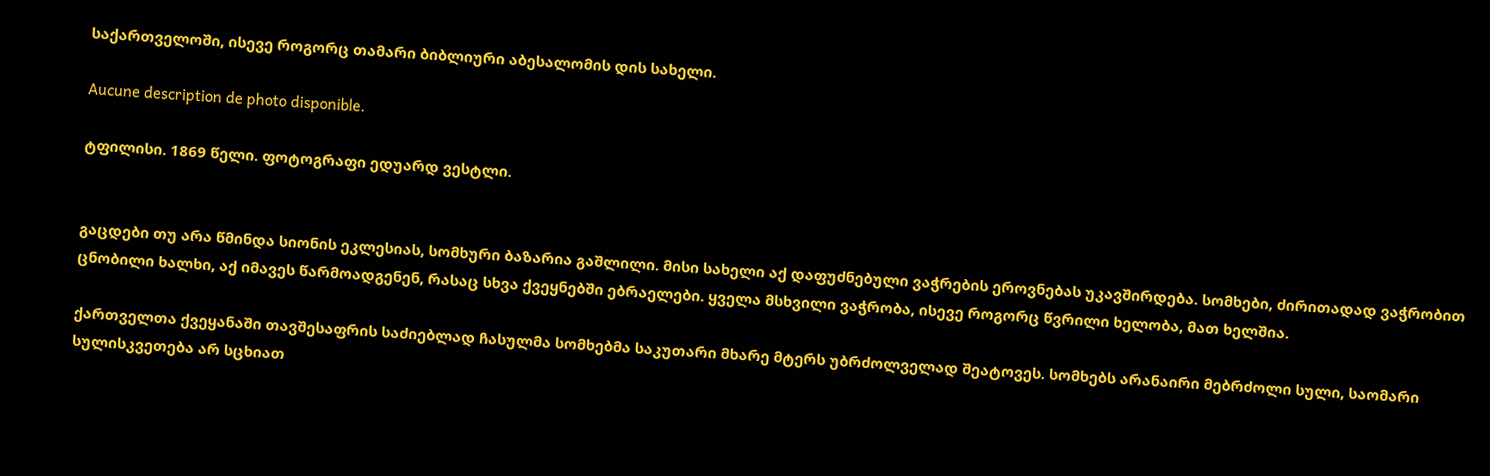საქართველოში, ისევე როგორც თამარი ბიბლიური აბესალომის დის სახელი.

Aucune description de photo disponible.

ტფილისი. 1869 წელი. ფოტოგრაფი ედუარდ ვესტლი.


გაცდები თუ არა წმინდა სიონის ეკლესიას, სომხური ბაზარია გაშლილი. მისი სახელი აქ დაფუძნებული ვაჭრების ეროვნებას უკავშირდება. სომხები, ძირითადად ვაჭრობით ცნობილი ხალხი, აქ იმავეს წარმოადგენენ, რასაც სხვა ქვეყნებში ებრაელები. ყველა მსხვილი ვაჭრობა, ისევე როგორც წვრილი ხელობა, მათ ხელშია.

ქართველთა ქვეყანაში თავშესაფრის საძიებლად ჩასულმა სომხებმა საკუთარი მხარე მტერს უბრძოლველად შეატოვეს. სომხებს არანაირი მებრძოლი სული, საომარი სულისკვეთება არ სცხიათ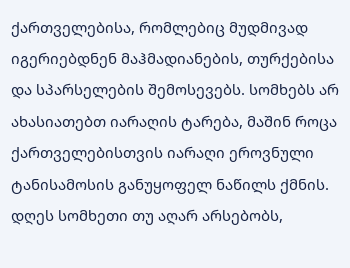ქართველებისა, რომლებიც მუდმივად იგერიებდნენ მაჰმადიანების, თურქებისა და სპარსელების შემოსევებს. სომხებს არ ახასიათებთ იარაღის ტარება, მაშინ როცა ქართველებისთვის იარაღი ეროვნული ტანისამოსის განუყოფელ ნაწილს ქმნის. დღეს სომხეთი თუ აღარ არსებობს,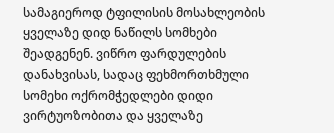სამაგიეროდ ტფილისის მოსახლეობის ყველაზე დიდ ნაწილს სომხები შეადგენენ. ვიწრო ფარდულების დანახვისას, სადაც ფეხმორთხმული სომეხი ოქრომჭედლები დიდი ვირტუოზობითა და ყველაზე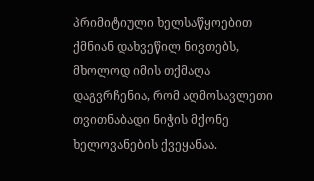პრიმიტიული ხელსაწყოებით ქმნიან დახვეწილ ნივთებს, მხოლოდ იმის თქმაღა დაგვრჩენია, რომ აღმოსავლეთი თვითნაბადი ნიჭის მქონე ხელოვანების ქვეყანაა.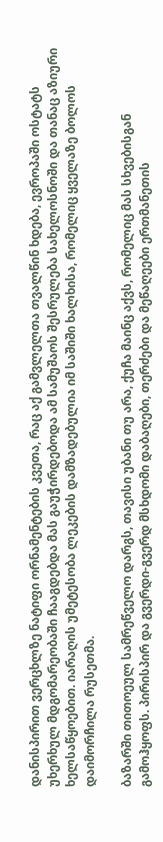დანისპირით ვერცხლზე ნატიფი ორნამენტების კვეთა, რაც აქ გამვლელთა თვალწინ ხდება, ევროპაში ოსტატს უხერხულ მდგომარეობაში ჩააგდებდა მას გაუჭირდებოდა ამ სამუშაოს შესრულება სახელოსნოში და თანაც აზიური ხელსაწყოებით. იარაღის უმეტესობა ლეკების დამზადებულია იმ საშიში ხალხისა, რომელიც ყველაზე ბოლოს დაიმორჩილა რუსეთმა.

ბაზარში თითოეულ სამრეწველო დარგს, თავისი უბანი თუ არა, ქუჩა მაინც აქვს, რომელიც მას სხვებისგან გამოჰყოფს. პირისპირ და გვერდი-გვერდ მსხდომი დაბაღები, თერძები და მეწაღეები ერთმანეთის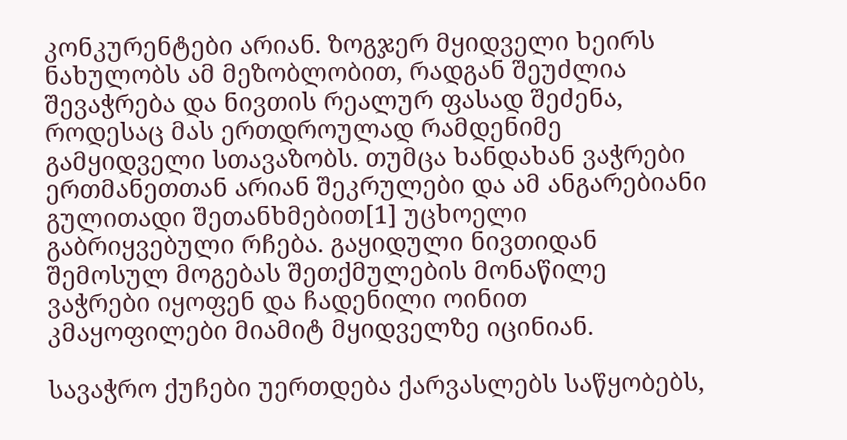კონკურენტები არიან. ზოგჯერ მყიდველი ხეირს ნახულობს ამ მეზობლობით, რადგან შეუძლია შევაჭრება და ნივთის რეალურ ფასად შეძენა, როდესაც მას ერთდროულად რამდენიმე გამყიდველი სთავაზობს. თუმცა ხანდახან ვაჭრები ერთმანეთთან არიან შეკრულები და ამ ანგარებიანი გულითადი შეთანხმებით[1] უცხოელი გაბრიყვებული რჩება. გაყიდული ნივთიდან შემოსულ მოგებას შეთქმულების მონაწილე ვაჭრები იყოფენ და ჩადენილი ოინით კმაყოფილები მიამიტ მყიდველზე იცინიან.

სავაჭრო ქუჩები უერთდება ქარვასლებს საწყობებს,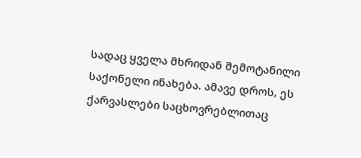სადაც ყველა მხრიდან შემოტანილი საქონელი ინახება. ამავე დროს, ეს ქარვასლები საცხოვრებლითაც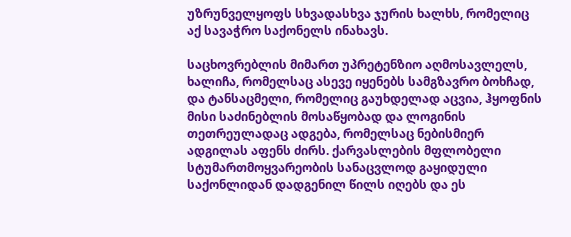უზრუნველყოფს სხვადასხვა ჯურის ხალხს, რომელიც აქ სავაჭრო საქონელს ინახავს.

საცხოვრებლის მიმართ უპრეტენზიო აღმოსავლელს, ხალიჩა, რომელსაც ასევე იყენებს სამგზავრო ბოხჩად, და ტანსაცმელი, რომელიც გაუხდელად აცვია, ჰყოფნის მისი საძინებლის მოსაწყობად და ლოგინის თეთრეულადაც ადგება, რომელსაც ნებისმიერ ადგილას აფენს ძირს. ქარვასლების მფლობელი სტუმართმოყვარეობის სანაცვლოდ გაყიდული საქონლიდან დადგენილ წილს იღებს და ეს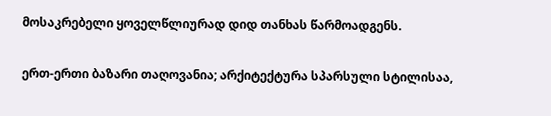მოსაკრებელი ყოველწლიურად დიდ თანხას წარმოადგენს.

ერთ-ერთი ბაზარი თაღოვანია; არქიტექტურა სპარსული სტილისაა,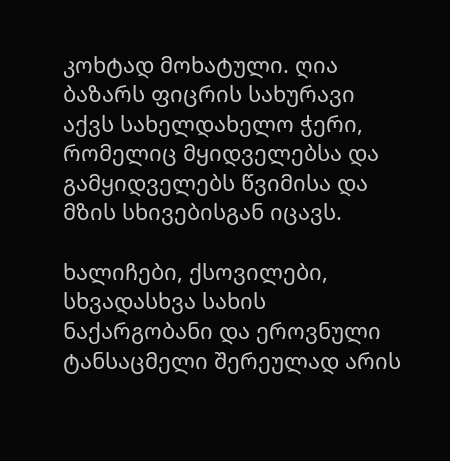კოხტად მოხატული. ღია ბაზარს ფიცრის სახურავი აქვს სახელდახელო ჭერი, რომელიც მყიდველებსა და გამყიდველებს წვიმისა და მზის სხივებისგან იცავს.

ხალიჩები, ქსოვილები, სხვადასხვა სახის ნაქარგობანი და ეროვნული ტანსაცმელი შერეულად არის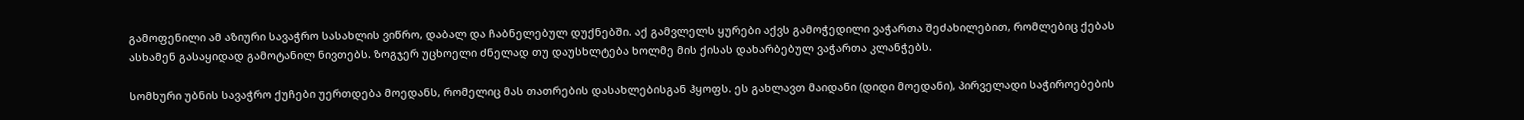გამოფენილი ამ აზიური სავაჭრო სასახლის ვიწრო, დაბალ და ჩაბნელებულ დუქნებში. აქ გამვლელს ყურები აქვს გამოჭედილი ვაჭართა შეძახილებით, რომლებიც ქებას ასხამენ გასაყიდად გამოტანილ ნივთებს. ზოგჯერ უცხოელი ძნელად თუ დაუსხლტება ხოლმე მის ქისას დახარბებულ ვაჭართა კლანჭებს.

სომხური უბნის სავაჭრო ქუჩები უერთდება მოედანს, რომელიც მას თათრების დასახლებისგან ჰყოფს. ეს გახლავთ მაიდანი (დიდი მოედანი), პირველადი საჭიროებების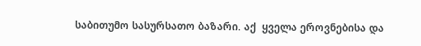საბითუმო სასურსათო ბაზარი. აქ  ყველა ეროვნებისა და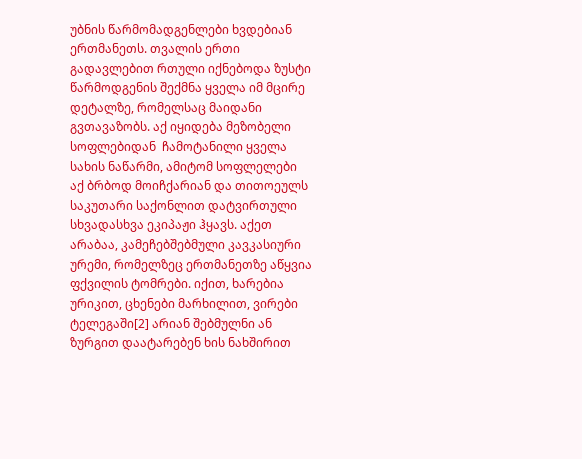უბნის წარმომადგენლები ხვდებიან ერთმანეთს. თვალის ერთი გადავლებით რთული იქნებოდა ზუსტი წარმოდგენის შექმნა ყველა იმ მცირე დეტალზე, რომელსაც მაიდანი გვთავაზობს. აქ იყიდება მეზობელი სოფლებიდან  ჩამოტანილი ყველა სახის ნაწარმი, ამიტომ სოფლელები აქ ბრბოდ მოიჩქარიან და თითოეულს საკუთარი საქონლით დატვირთული სხვადასხვა ეკიპაჟი ჰყავს. აქეთ არაბაა, კამეჩებშებმული კავკასიური ურემი, რომელზეც ერთმანეთზე აწყვია ფქვილის ტომრები. იქით, ხარებია ურიკით, ცხენები მარხილით, ვირები ტელეგაში[2] არიან შებმულნი ან ზურგით დაატარებენ ხის ნახშირით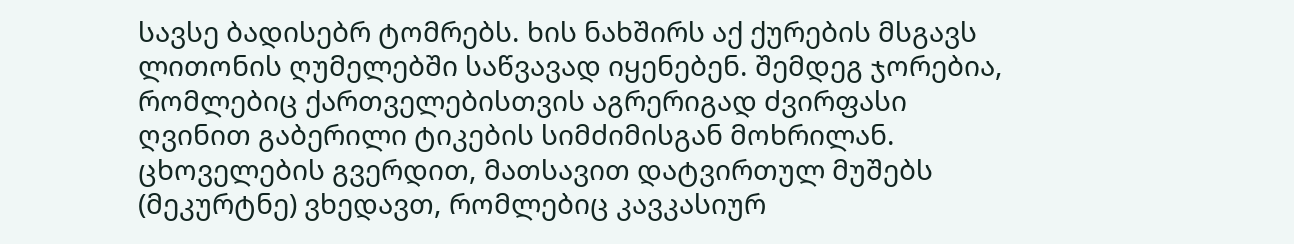სავსე ბადისებრ ტომრებს. ხის ნახშირს აქ ქურების მსგავს ლითონის ღუმელებში საწვავად იყენებენ. შემდეგ ჯორებია, რომლებიც ქართველებისთვის აგრერიგად ძვირფასი ღვინით გაბერილი ტიკების სიმძიმისგან მოხრილან. ცხოველების გვერდით, მათსავით დატვირთულ მუშებს (მეკურტნე) ვხედავთ, რომლებიც კავკასიურ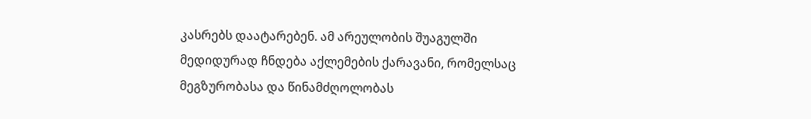კასრებს დაატარებენ. ამ არეულობის შუაგულში მედიდურად ჩნდება აქლემების ქარავანი, რომელსაც მეგზურობასა და წინამძღოლობას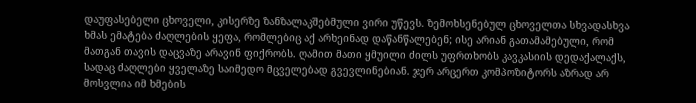დაუფასებელი ცხოველი, კისერზე ზანზალაკშებმული ვირი უწევს. ზემოხსენებულ ცხოველთა სხვადასხვა ხმას ემატება ძაღლების ყეფა, რომლებიც აქ არხეინად დაწანწალებენ; ისე არიან გათამამებული, რომ მათგან თავის დაცვაზე არავინ ფიქრობს. ღამით მათი ყმუილი ძილს უფრთხობს კავკასიის დედაქალაქს, სადაც ძაღლები ყველაზე საიმედო მცველებად გვევლინებიან. ჯერ არცერთ კომპოზიტორს აზრად არ მოსვლია იმ ხმების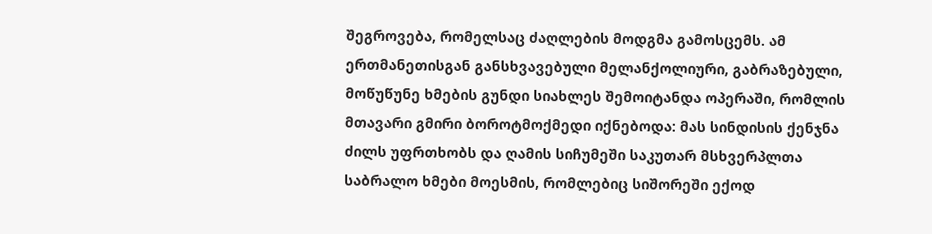შეგროვება, რომელსაც ძაღლების მოდგმა გამოსცემს. ამ ერთმანეთისგან განსხვავებული მელანქოლიური, გაბრაზებული, მოწუწუნე ხმების გუნდი სიახლეს შემოიტანდა ოპერაში, რომლის მთავარი გმირი ბოროტმოქმედი იქნებოდა: მას სინდისის ქენჯნა ძილს უფრთხობს და ღამის სიჩუმეში საკუთარ მსხვერპლთა საბრალო ხმები მოესმის, რომლებიც სიშორეში ექოდ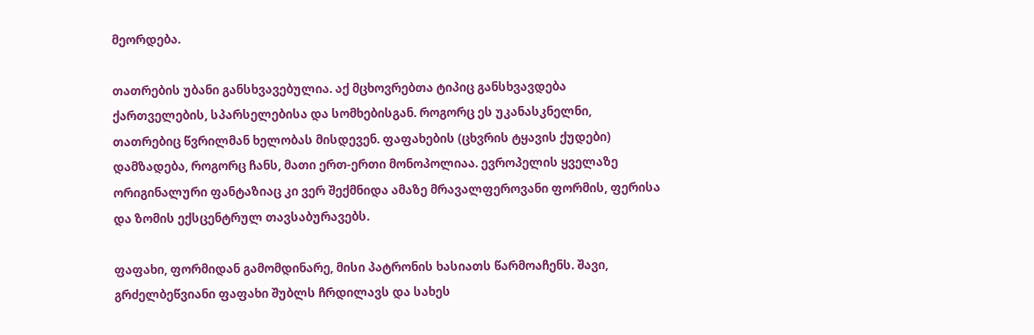მეორდება.

თათრების უბანი განსხვავებულია. აქ მცხოვრებთა ტიპიც განსხვავდება ქართველების, სპარსელებისა და სომხებისგან. როგორც ეს უკანასკნელნი, თათრებიც წვრილმან ხელობას მისდევენ. ფაფახების (ცხვრის ტყავის ქუდები) დამზადება, როგორც ჩანს, მათი ერთ-ერთი მონოპოლიაა. ევროპელის ყველაზე ორიგინალური ფანტაზიაც კი ვერ შექმნიდა ამაზე მრავალფეროვანი ფორმის, ფერისა და ზომის ექსცენტრულ თავსაბურავებს.

ფაფახი, ფორმიდან გამომდინარე, მისი პატრონის ხასიათს წარმოაჩენს. შავი, გრძელბეწვიანი ფაფახი შუბლს ჩრდილავს და სახეს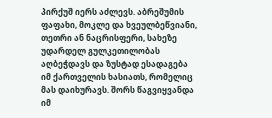პირქუშ იერს აძლევს. აბრეშუმის  ფაფახი, მოკლე და ხვეულბეწვიანი, თეთრი ან ნაცრისფერი, სახეზე უდარდელ გულკეთილობას აღბეჭდავს და ზუსტად ესადაგება იმ ქართველის ხასიათს, რომელიც მას დაიხურავს. შორს წაგვიყვანდა იმ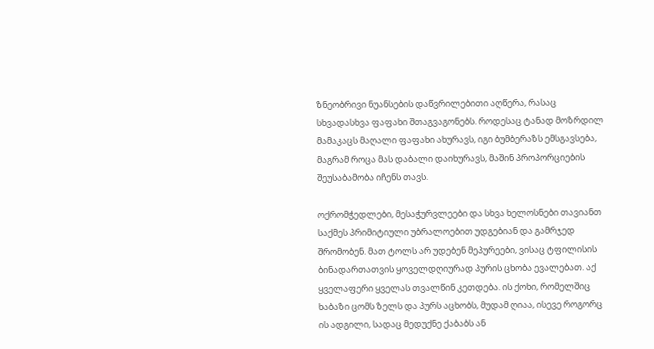ზნეობრივი ნუანსების დაწვრილებითი აღწერა, რასაც სხვადასხვა ფაფახი შთაგვაგონებს. როდესაც ტანად მოზრდილ მამაკაცს მაღალი ფაფახი ახურავს, იგი ბუმბერაზს ემსგავსება, მაგრამ როცა მას დაბალი დაიხურავს, მაშინ პროპორციების შეუსაბამობა იჩენს თავს.

ოქრომჭედლები, მესაჭურვლეები და სხვა ხელოსნები თავიანთ საქმეს პრიმიტიული უბრალოებით უდგებიან და გამრჯედ შრომობენ. მათ ტოლს არ უდებენ მეპურეები, ვისაც ტფილისის ბინადართათვის ყოველდღიურად პურის ცხობა ევალებათ. აქ ყველაფერი ყველას თვალწინ კეთდება. ის ქოხი, რომელშიც ხაბაზი ცომს ზელს და პურს აცხობს, მუდამ ღიაა, ისევე როგორც ის ადგილი, სადაც მედუქნე ქაბაბს ან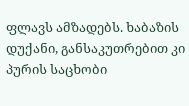ფლავს ამზადებს. ხაბაზის დუქანი, განსაკუთრებით კი პურის საცხობი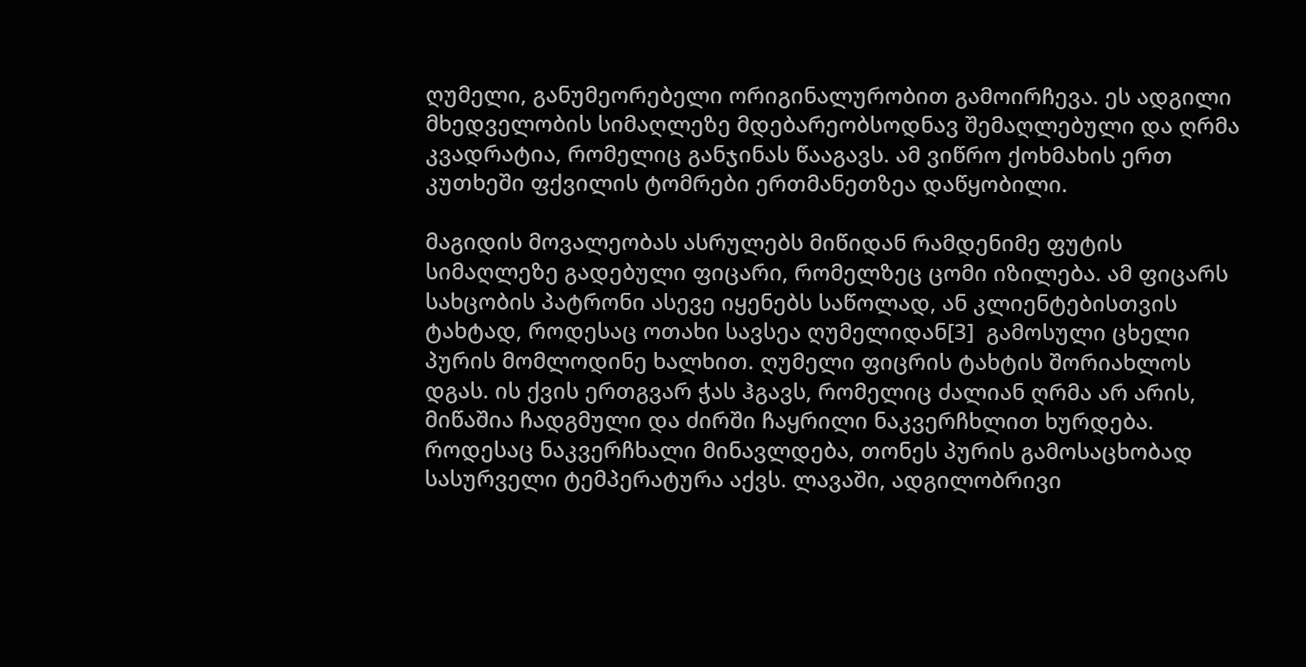ღუმელი, განუმეორებელი ორიგინალურობით გამოირჩევა. ეს ადგილი მხედველობის სიმაღლეზე მდებარეობსოდნავ შემაღლებული და ღრმა კვადრატია, რომელიც განჯინას წააგავს. ამ ვიწრო ქოხმახის ერთ კუთხეში ფქვილის ტომრები ერთმანეთზეა დაწყობილი.

მაგიდის მოვალეობას ასრულებს მიწიდან რამდენიმე ფუტის სიმაღლეზე გადებული ფიცარი, რომელზეც ცომი იზილება. ამ ფიცარს სახცობის პატრონი ასევე იყენებს საწოლად, ან კლიენტებისთვის ტახტად, როდესაც ოთახი სავსეა ღუმელიდან[3]  გამოსული ცხელი პურის მომლოდინე ხალხით. ღუმელი ფიცრის ტახტის შორიახლოს დგას. ის ქვის ერთგვარ ჭას ჰგავს, რომელიც ძალიან ღრმა არ არის, მიწაშია ჩადგმული და ძირში ჩაყრილი ნაკვერჩხლით ხურდება. როდესაც ნაკვერჩხალი მინავლდება, თონეს პურის გამოსაცხობად სასურველი ტემპერატურა აქვს. ლავაში, ადგილობრივი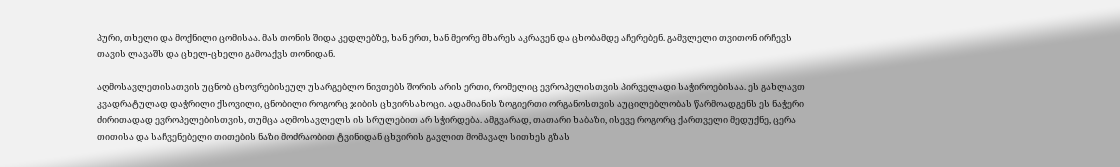პური, თხელი და მოქნილი ცომისაა. მას თონის შიდა კედლებზე, ხან ერთ, ხან მეორე მხარეს აკრავენ და ცხობამდე აჩერებენ. გამვლელი თვითონ ირჩევს თავის ლავაშს და ცხელ-ცხელი გამოაქვს თონიდან.

აღმოსავლეთისათვის უცნობ ცხოვრებისეულ უსარგებლო ნივთებს შორის არის ერთი, რომელიც ევროპელისთვის პირველადი საჭიროებისაა. ეს გახლავთ კვადრატულად დაჭრილი ქსოვილი, ცნობილი როგორც ჯიბის ცხვირსახოცი. ადამიანის ზოგიერთი ორგანოსთვის აუცილებლობას წარმოადგენს ეს ნაჭერი ძირითადად ევროპელებისთვის, თუმცა აღმოსავლელს ის სრულებით არ სჭირდება. ამგვარად, თათარი ხაბაზი, ისევე როგორც ქართველი მედუქნე, ცერა თითისა და საჩვენებელი თითების ნაზი მოძრაობით ტვინიდან ცხვირის გავლით მომავალ სითხეს გზას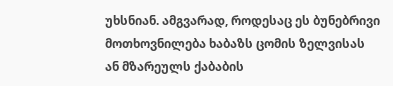უხსნიან. ამგვარად, როდესაც ეს ბუნებრივი მოთხოვნილება ხაბაზს ცომის ზელვისას ან მზარეულს ქაბაბის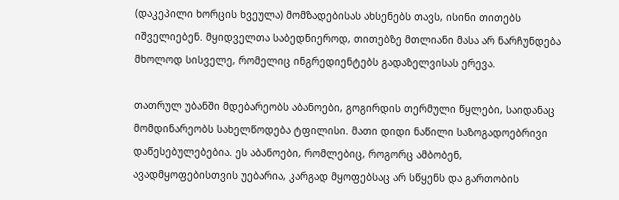(დაკეპილი ხორცის ხვეულა) მომზადებისას ახსენებს თავს, ისინი თითებს იშველიებენ. მყიდველთა საბედნიეროდ, თითებზე მთლიანი მასა არ ნარჩუნდება მხოლოდ სისველე, რომელიც ინგრედიენტებს გადაზელვისას ერევა.

თათრულ უბანში მდებარეობს აბანოები, გოგირდის თერმული წყლები, საიდანაც  მომდინარეობს სახელწოდება ტფილისი. მათი დიდი ნაწილი საზოგადოებრივი დაწესებულებებია. ეს აბანოები, რომლებიც, როგორც ამბობენ, ავადმყოფებისთვის უებარია, კარგად მყოფებსაც არ სწყენს და გართობის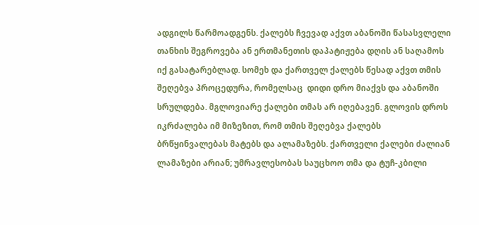ადგილს წარმოადგენს. ქალებს ჩვევად აქვთ აბანოში წასასვლელი თანხის შეგროვება ან ერთმანეთის დაპატიჟება დღის ან საღამოს იქ გასატარებლად. სომეხ და ქართველ ქალებს წესად აქვთ თმის შეღებვა პროცედურა, რომელსაც  დიდი დრო მიაქვს და აბანოში სრულდება. მგლოვიარე ქალები თმას არ იღებავენ. გლოვის დროს იკრძალება იმ მიზეზით, რომ თმის შეღებვა ქალებს ბრწყინვალებას მატებს და ალამაზებს. ქართველი ქალები ძალიან ლამაზები არიან; უმრავლესობას საუცხოო თმა და ტუჩ-კბილი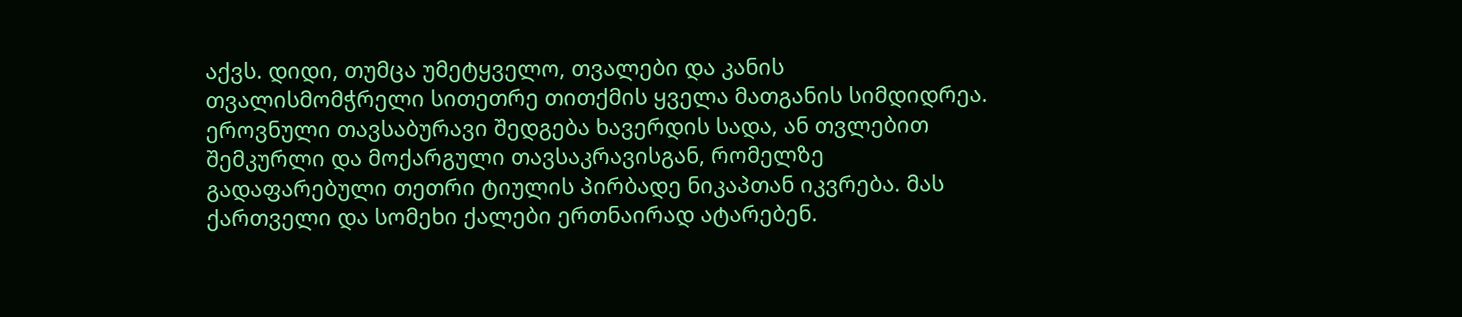აქვს. დიდი, თუმცა უმეტყველო, თვალები და კანის თვალისმომჭრელი სითეთრე თითქმის ყველა მათგანის სიმდიდრეა. ეროვნული თავსაბურავი შედგება ხავერდის სადა, ან თვლებით შემკურლი და მოქარგული თავსაკრავისგან, რომელზე გადაფარებული თეთრი ტიულის პირბადე ნიკაპთან იკვრება. მას ქართველი და სომეხი ქალები ერთნაირად ატარებენ.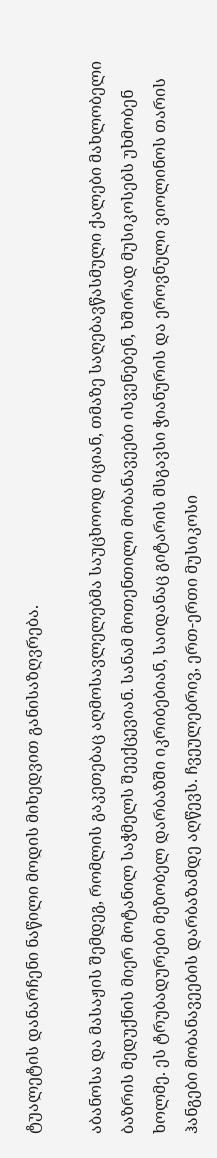ტუალეტის დანარჩენი ნაწილი მოდის მიხედვით განისაზღვრება.

აბანოსა და მასაჟის შემდეგ, რომლის გაკეთებაც აღმოსავლელებმა საუცხოოდ იციან, თმაზე საღებავწასმული ქალები მახლობელი ბაზრის მედუქნის მიერ მოტანილ საჭმელს შეექცევიან. სანამ მოთენთილი მობანავეები ისვენებენ, ხშირად მუსიკოსებს უხმობენ ხოლმე. ეს ტრუბადურები მეზობელ დარბაზში იკრიბებიან, საიდანაც გიტარის მსგავსი ჭიანურის და ეროვნული ვიოლინოს თარის ჰანგები მობანავეების დარბაზამდე აღწევს. ჩვეულებრივ, ერთ-ერთი მუსიკოსი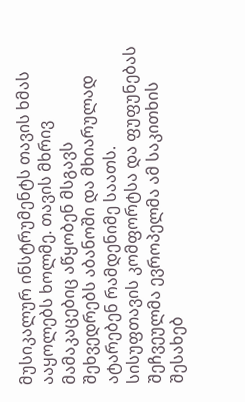მუსიკალურ ინსტრუმენტს თავის ხმას ააყოლებს ხოლმე. თავის მხრივ მამაკაცებიც აწყობენ მსგავს შეხვედრებს აბანოში და მხიარულად ატარებენ რამდენიმე საათს. სისუფთავის კომფორტსა და ფუფუნებას შეჩვეულმა ევროპელმა ამ საკითხის შესახებ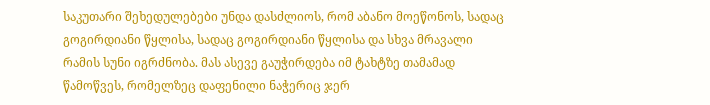საკუთარი შეხედულებები უნდა დასძლიოს, რომ აბანო მოეწონოს, სადაც გოგირდიანი წყლისა, სადაც გოგირდიანი წყლისა და სხვა მრავალი რამის სუნი იგრძნობა. მას ასევე გაუჭირდება იმ ტახტზე თამამად წამოწვეს, რომელზეც დაფენილი ნაჭერიც ჯერ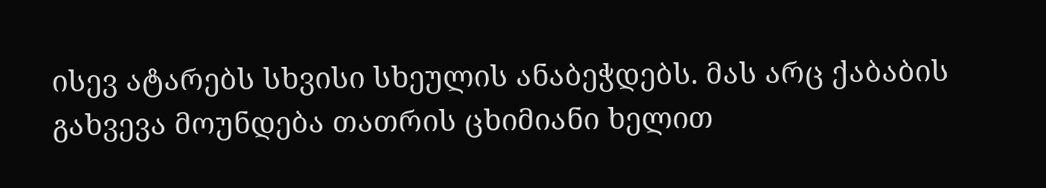ისევ ატარებს სხვისი სხეულის ანაბეჭდებს. მას არც ქაბაბის გახვევა მოუნდება თათრის ცხიმიანი ხელით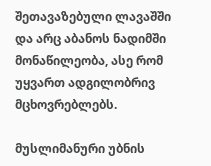შეთავაზებული ლავაშში და არც აბანოს ნადიმში მონაწილეობა, ასე რომ უყვართ ადგილობრივ მცხოვრებლებს.

მუსლიმანური უბნის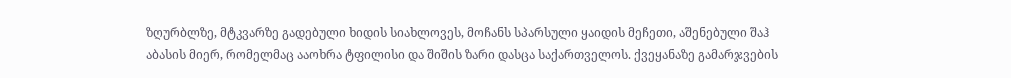ზღურბლზე, მტკვარზე გადებული ხიდის სიახლოვეს, მოჩანს სპარსული ყაიდის მეჩეთი, აშენებული შაჰ აბასის მიერ, რომელმაც ააოხრა ტფილისი და შიშის ზარი დასცა საქართველოს. ქვეყანაზე გამარჯვების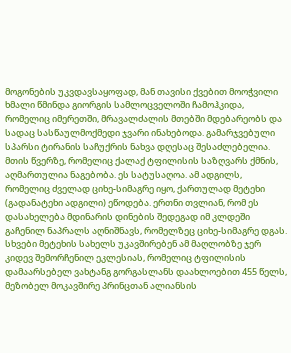მოგონების უკვდავსაყოფად, მან თავისი ქვებით მოოჭვილი ხმალი წმინდა გიორგის სამლოცველოში ჩამოჰკიდა, რომელიც იმერეთში, მრავალძალის მთებში მდებარეობს და სადაც სასწაულმოქმედი ჯვარი ინახებოდა. გამარჯვებული სპარსი ტირანის საჩუქრის ნახვა დღესაც შესაძლებელია. მთის წვერზე, რომელიც ქალაქ ტფილისის საზღვარს ქმნის, აღმართულია ნაგებობა. ეს სატუსაღოა. ამ ადგილს, რომელიც ძველად ციხე-სიმაგრე იყო, ქართულად მეტეხი (გადანატეხი ადგილი) ეწოდება. ერთნი თვლიან, რომ ეს დასახელება მდინარის დინების შედეგად იმ კლდეში გაჩენილ ნაპრალს აღნიშნავს, რომელზეც ციხე-სიმაგრე დგას. სხვები მეტეხის სახელს უკავშირებენ ამ მაღლობზე ჯერ კიდევ შემორჩენილ ეკლესიას, რომელიც ტფილისის დამაარსებელ ვახტანგ გორგასლანს დაახლოებით 455 წელს, მეზობელ მოკავშირე პრინცთან ალიანსის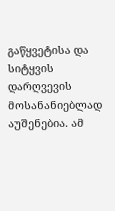გაწყვეტისა და სიტყვის დარღვევის მოსანანიებლად აუშენებია. ამ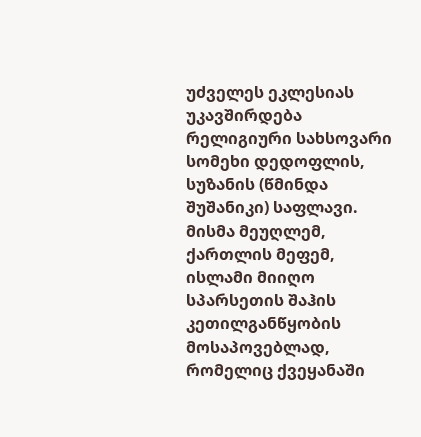უძველეს ეკლესიას უკავშირდება რელიგიური სახსოვარი სომეხი დედოფლის, სუზანის (წმინდა შუშანიკი) საფლავი. მისმა მეუღლემ, ქართლის მეფემ, ისლამი მიიღო სპარსეთის შაჰის კეთილგანწყობის მოსაპოვებლად, რომელიც ქვეყანაში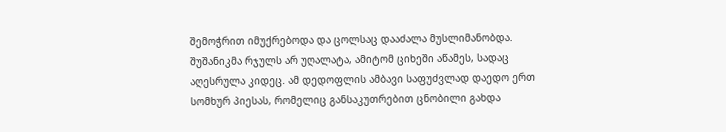შემოჭრით იმუქრებოდა და ცოლსაც დააძალა მუსლიმანობდა. შუშანიკმა რჯულს არ უღალატა, ამიტომ ციხეში აწამეს, სადაც აღესრულა კიდეც. ამ დედოფლის ამბავი საფუძვლად დაედო ერთ  სომხურ პიესას, რომელიც განსაკუთრებით ცნობილი გახდა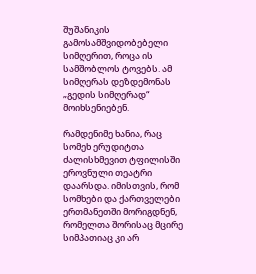შუშანიკის გამოსამშვიდობებელი  სიმღერით, როცა ის სამშობლოს ტოვებს. ამ სიმღერას დეზდემონას „გედის სიმღერად“ მოიხსენიებენ.

რამდენიმე ხანია, რაც სომეხ ერუდიტთა ძალისხმევით ტფილისში ეროვნული თეატრი დაარსდა. იმისთვის, რომ სომხები და ქართველები ერთმანეთში მორიგდნენ, რომელთა შორისაც მცირე სიმპათიაც კი არ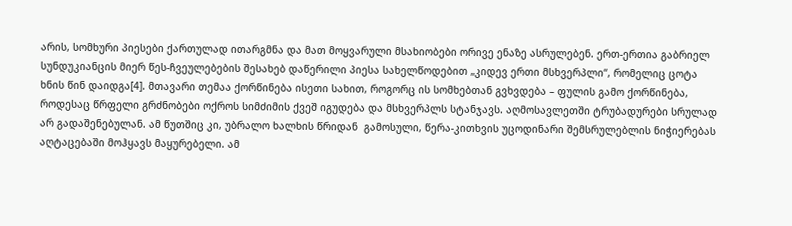არის, სომხური პიესები ქართულად ითარგმნა და მათ მოყვარული მსახიობები ორივე ენაზე ასრულებენ. ერთ-ერთია გაბრიელ სუნდუკიანცის მიერ წეს-ჩვეულებების შესახებ დაწერილი პიესა სახელწოდებით „კიდევ ერთი მსხვერპლი“, რომელიც ცოტა ხნის წინ დაიდგა[4]. მთავარი თემაა ქორწინება ისეთი სახით, როგორც ის სომხებთან გვხვდება – ფულის გამო ქორწინება, როდესაც წრფელი გრძნობები ოქროს სიმძიმის ქვეშ იგუდება და მსხვერპლს სტანჯავს. აღმოსავლეთში ტრუბადურები სრულად არ გადაშენებულან. ამ წუთშიც კი, უბრალო ხალხის წრიდან  გამოსული, წერა-კითხვის უცოდინარი შემსრულებლის ნიჭიერებას აღტაცებაში მოჰყავს მაყურებელი. ამ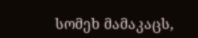სომეხ მამაკაცს,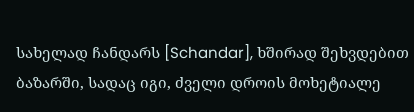სახელად ჩანდარს [Schandar], ხშირად შეხვდებით ბაზარში, სადაც იგი, ძველი დროის მოხეტიალე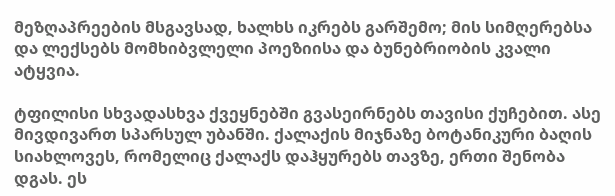მეზღაპრეების მსგავსად, ხალხს იკრებს გარშემო; მის სიმღერებსა და ლექსებს მომხიბვლელი პოეზიისა და ბუნებრიობის კვალი ატყვია.

ტფილისი სხვადასხვა ქვეყნებში გვასეირნებს თავისი ქუჩებით. ასე მივდივართ სპარსულ უბანში. ქალაქის მიჯნაზე ბოტანიკური ბაღის სიახლოვეს, რომელიც ქალაქს დაჰყურებს თავზე, ერთი შენობა დგას. ეს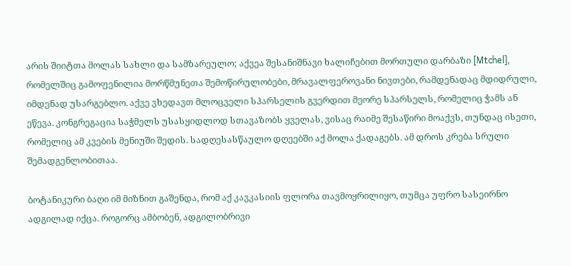არის შიიტთა მოლას სახლი და სამზარეულო; აქვეა შესანიშნავი ხალიჩებით მორთული დარბაზი [Mtchel], რომელშიც გამოფენილია მორწმუნეთა შემოწირულობები, მრავალფეროვანი ნივთები, რამდენადაც მდიდრული, იმდენად უსარგებლო. აქვე ვხედავთ მლოცველი სპარსელის გვერდით მეორე სპარსელს, რომელიც ჭამს ან ეწევა. კონგრეგაცია საჭმელს უსასყიდლოდ სთავაზობს ყველას, ვისაც რაიმე შესაწირი მოაქვს, თუნდაც ისეთი, რომელიც ამ კვების მენიუში შედის. სადღესასწაულო დღეებში აქ მოლა ქადაგებს. ამ დროს კრება სრული შემადგენლობითაა.

ბოტანიკური ბაღი იმ მიზნით გაშენდა, რომ აქ კავკასიის ფლორა თავმოყრილიყო, თუმცა უფრო სასეირნო ადგილად იქცა. როგორც ამბობენ, ადგილობრივი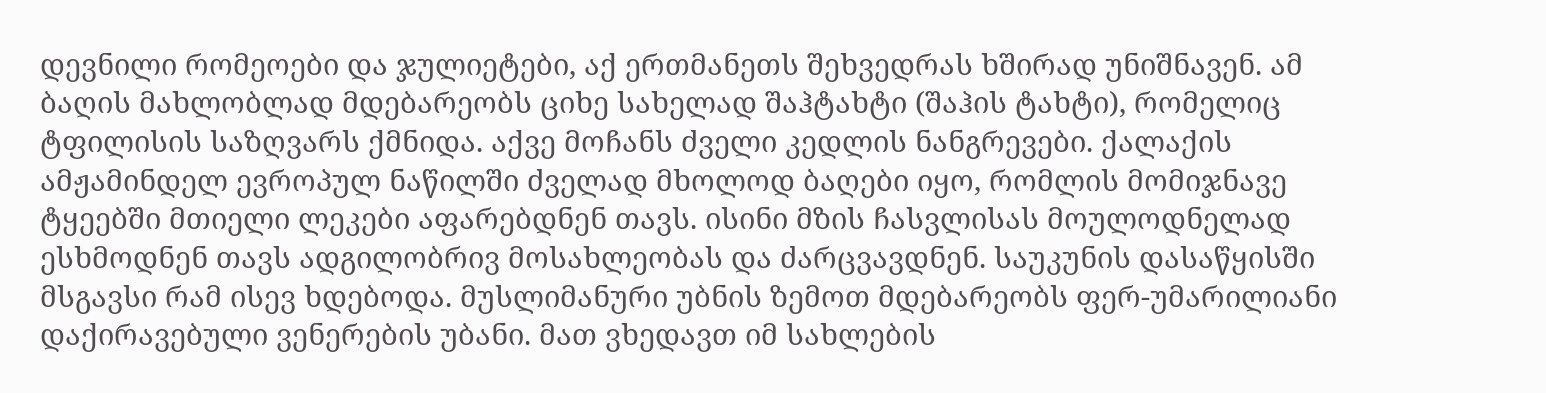დევნილი რომეოები და ჯულიეტები, აქ ერთმანეთს შეხვედრას ხშირად უნიშნავენ. ამ ბაღის მახლობლად მდებარეობს ციხე სახელად შაჰტახტი (შაჰის ტახტი), რომელიც ტფილისის საზღვარს ქმნიდა. აქვე მოჩანს ძველი კედლის ნანგრევები. ქალაქის ამჟამინდელ ევროპულ ნაწილში ძველად მხოლოდ ბაღები იყო, რომლის მომიჯნავე ტყეებში მთიელი ლეკები აფარებდნენ თავს. ისინი მზის ჩასვლისას მოულოდნელად ესხმოდნენ თავს ადგილობრივ მოსახლეობას და ძარცვავდნენ. საუკუნის დასაწყისში მსგავსი რამ ისევ ხდებოდა. მუსლიმანური უბნის ზემოთ მდებარეობს ფერ-უმარილიანი დაქირავებული ვენერების უბანი. მათ ვხედავთ იმ სახლების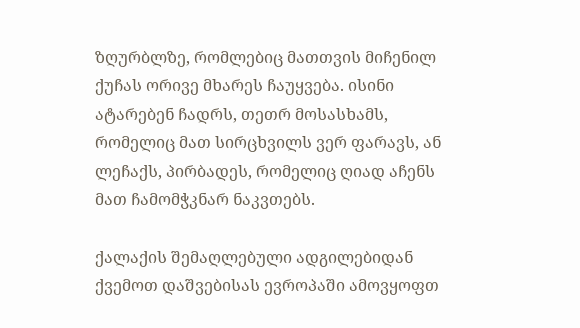ზღურბლზე, რომლებიც მათთვის მიჩენილ ქუჩას ორივე მხარეს ჩაუყვება. ისინი ატარებენ ჩადრს, თეთრ მოსასხამს, რომელიც მათ სირცხვილს ვერ ფარავს, ან ლეჩაქს, პირბადეს, რომელიც ღიად აჩენს მათ ჩამომჭკნარ ნაკვთებს.

ქალაქის შემაღლებული ადგილებიდან ქვემოთ დაშვებისას ევროპაში ამოვყოფთ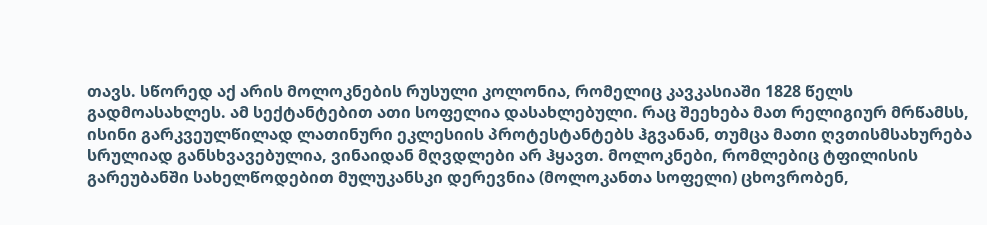თავს. სწორედ აქ არის მოლოკნების რუსული კოლონია, რომელიც კავკასიაში 1828 წელს გადმოასახლეს. ამ სექტანტებით ათი სოფელია დასახლებული. რაც შეეხება მათ რელიგიურ მრწამსს, ისინი გარკვეულწილად ლათინური ეკლესიის პროტესტანტებს ჰგვანან, თუმცა მათი ღვთისმსახურება სრულიად განსხვავებულია, ვინაიდან მღვდლები არ ჰყავთ. მოლოკნები, რომლებიც ტფილისის გარეუბანში სახელწოდებით მულუკანსკი დერევნია (მოლოკანთა სოფელი) ცხოვრობენ,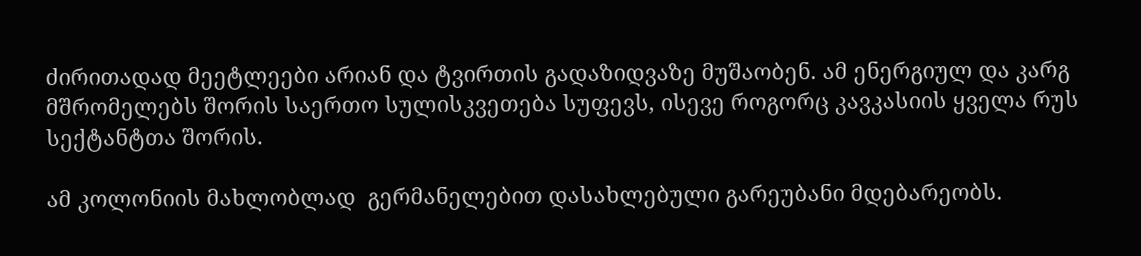ძირითადად მეეტლეები არიან და ტვირთის გადაზიდვაზე მუშაობენ. ამ ენერგიულ და კარგ მშრომელებს შორის საერთო სულისკვეთება სუფევს, ისევე როგორც კავკასიის ყველა რუს სექტანტთა შორის.

ამ კოლონიის მახლობლად  გერმანელებით დასახლებული გარეუბანი მდებარეობს.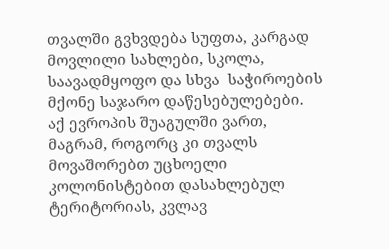თვალში გვხვდება სუფთა, კარგად მოვლილი სახლები, სკოლა, საავადმყოფო და სხვა  საჭიროების მქონე საჯარო დაწესებულებები. აქ ევროპის შუაგულში ვართ, მაგრამ, როგორც კი თვალს მოვაშორებთ უცხოელი კოლონისტებით დასახლებულ ტერიტორიას, კვლავ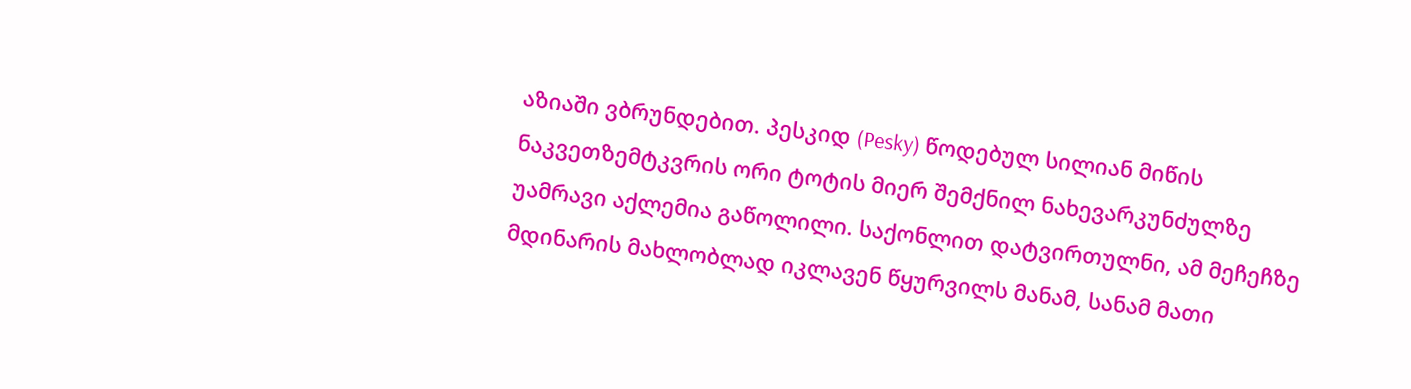აზიაში ვბრუნდებით. პესკიდ (Pesky) წოდებულ სილიან მიწის ნაკვეთზემტკვრის ორი ტოტის მიერ შემქნილ ნახევარკუნძულზე უამრავი აქლემია გაწოლილი. საქონლით დატვირთულნი, ამ მეჩეჩზე მდინარის მახლობლად იკლავენ წყურვილს მანამ, სანამ მათი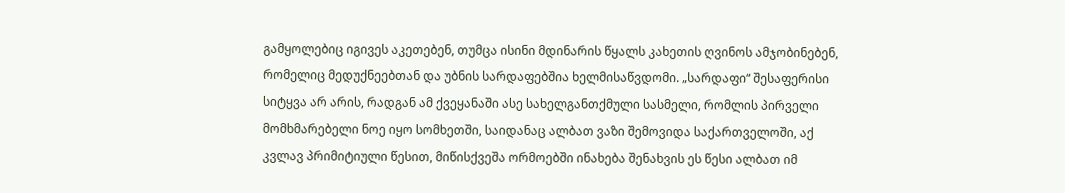გამყოლებიც იგივეს აკეთებენ, თუმცა ისინი მდინარის წყალს კახეთის ღვინოს ამჯობინებენ, რომელიც მედუქნეებთან და უბნის სარდაფებშია ხელმისაწვდომი. „სარდაფი“ შესაფერისი სიტყვა არ არის, რადგან ამ ქვეყანაში ასე სახელგანთქმული სასმელი, რომლის პირველი მომხმარებელი ნოე იყო სომხეთში, საიდანაც ალბათ ვაზი შემოვიდა საქართველოში, აქ კვლავ პრიმიტიული წესით, მიწისქვეშა ორმოებში ინახება შენახვის ეს წესი ალბათ იმ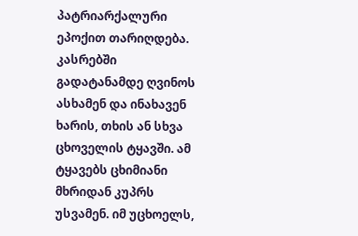პატრიარქალური ეპოქით თარიღდება. კასრებში გადატანამდე ღვინოს ასხამენ და ინახავენ ხარის, თხის ან სხვა ცხოველის ტყავში. ამ ტყავებს ცხიმიანი მხრიდან კუპრს უსვამენ. იმ უცხოელს,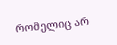რომელიც არ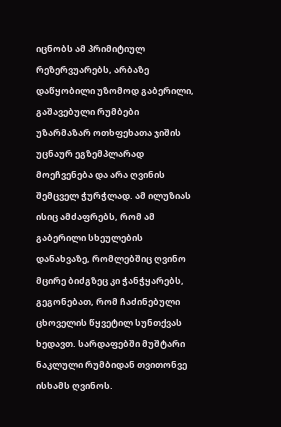იცნობს ამ პრიმიტიულ რეზერვუარებს, არბაზე დაწყობილი უზომოდ გაბერილი, გაშავებული რუმბები უზარმაზარ ოთხფეხათა ჯიშის უცნაურ ეგზემპლარად მოეჩვენება და არა ღვინის შემცველ ჭურჭლად. ამ ილუზიას ისიც ამძაფრებს, რომ ამ გაბერილი სხეულების დანახვაზე, რომლებშიც ღვინო მცირე ბიძგზეც კი ჭანჭყარებს, გეგონებათ, რომ ჩაძინებული ცხოველის წყვეტილ სუნთქვას ხედავთ. სარდაფებში მუშტარი ნაკლული რუმბიდან თვითონვე ისხამს ღვინოს.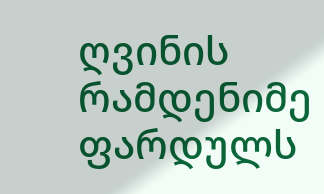ღვინის რამდენიმე ფარდულს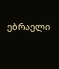ებრაელი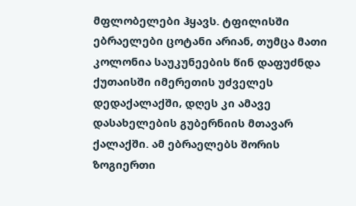მფლობელები ჰყავს. ტფილისში ებრაელები ცოტანი არიან, თუმცა მათი კოლონია საუკუნეების წინ დაფუძნდა ქუთაისში იმერეთის უძველეს დედაქალაქში, დღეს კი ამავე დასახელების გუბერნიის მთავარ ქალაქში. ამ ებრაელებს შორის ზოგიერთი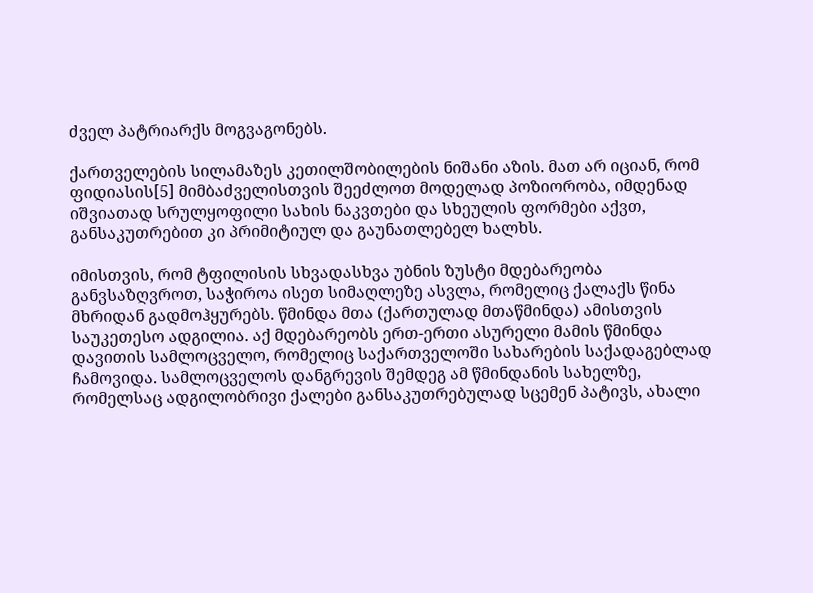ძველ პატრიარქს მოგვაგონებს.

ქართველების სილამაზეს კეთილშობილების ნიშანი აზის. მათ არ იციან, რომ ფიდიასის[5] მიმბაძველისთვის შეეძლოთ მოდელად პოზიორობა, იმდენად იშვიათად სრულყოფილი სახის ნაკვთები და სხეულის ფორმები აქვთ, განსაკუთრებით კი პრიმიტიულ და გაუნათლებელ ხალხს.

იმისთვის, რომ ტფილისის სხვადასხვა უბნის ზუსტი მდებარეობა განვსაზღვროთ, საჭიროა ისეთ სიმაღლეზე ასვლა, რომელიც ქალაქს წინა მხრიდან გადმოჰყურებს. წმინდა მთა (ქართულად მთაწმინდა) ამისთვის საუკეთესო ადგილია. აქ მდებარეობს ერთ-ერთი ასურელი მამის წმინდა დავითის სამლოცველო, რომელიც საქართველოში სახარების საქადაგებლად ჩამოვიდა. სამლოცველოს დანგრევის შემდეგ ამ წმინდანის სახელზე, რომელსაც ადგილობრივი ქალები განსაკუთრებულად სცემენ პატივს, ახალი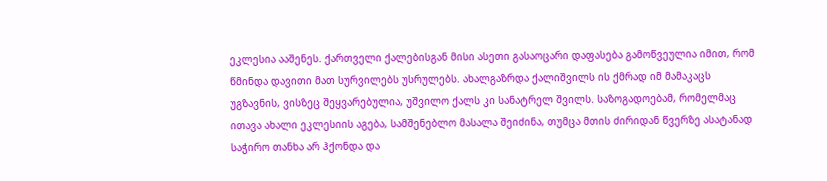ეკლესია ააშენეს. ქართველი ქალებისგან მისი ასეთი გასაოცარი დაფასება გამოწვეულია იმით, რომ წმინდა დავითი მათ სურვილებს უსრულებს. ახალგაზრდა ქალიშვილს ის ქმრად იმ მამაკაცს უგზავნის, ვისზეც შეყვარებულია, უშვილო ქალს კი სანატრელ შვილს. საზოგადოებამ, რომელმაც ითავა ახალი ეკლესიის აგება, სამშენებლო მასალა შეიძინა, თუმცა მთის ძირიდან წვერზე ასატანად საჭირო თანხა არ ჰქონდა და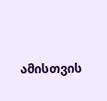ამისთვის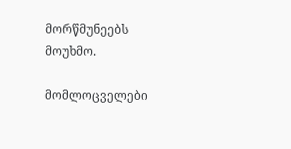მორწმუნეებს მოუხმო.

მომლოცველები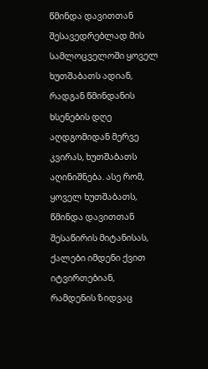წმინდა დავითთან შესავედრებლად მის სამლოცველოში ყოველ ხუთშაბათს ადიან, რადგან წმინდანის ხსენების დღე აღდგომიდან მერვე კვირას, ხუთშაბათს აღინიშნება. ასე რომ, ყოველ ხუთშაბათს, წმინდა დავითთან შესაწირის მიტანისას, ქალები იმდენი ქვით იტვირთებიან, რამდენის ზიდვაც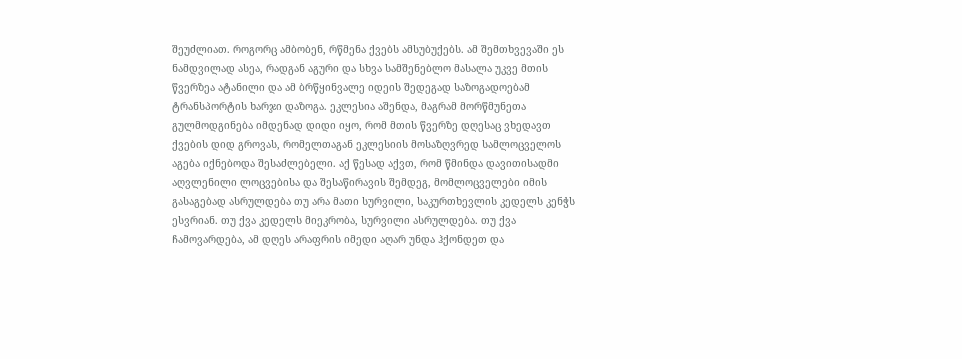შეუძლიათ. როგორც ამბობენ, რწმენა ქვებს ამსუბუქებს. ამ შემთხვევაში ეს ნამდვილად ასეა, რადგან აგური და სხვა სამშენებლო მასალა უკვე მთის წვერზეა ატანილი და ამ ბრწყინვალე იდეის შედეგად საზოგადოებამ ტრანსპორტის ხარჯი დაზოგა. ეკლესია აშენდა, მაგრამ მორწმუნეთა გულმოდგინება იმდენად დიდი იყო, რომ მთის წვერზე დღესაც ვხედავთ ქვების დიდ გროვას, რომელთაგან ეკლესიის მოსაზღვრედ სამლოცველოს აგება იქნებოდა შესაძლებელი. აქ წესად აქვთ, რომ წმინდა დავითისადმი აღვლენილი ლოცვებისა და შესაწირავის შემდეგ, მომლოცველები იმის გასაგებად ასრულდება თუ არა მათი სურვილი, საკურთხევლის კედელს კენჭს ესვრიან. თუ ქვა კედელს მიეკრობა, სურვილი ასრულდება. თუ ქვა ჩამოვარდება, ამ დღეს არაფრის იმედი აღარ უნდა ჰქონდეთ და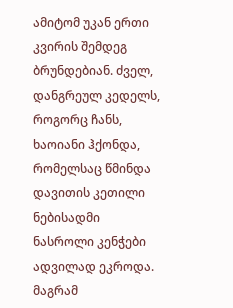ამიტომ უკან ერთი კვირის შემდეგ ბრუნდებიან. ძველ, დანგრეულ კედელს, როგორც ჩანს, ხაოიანი ჰქონდა, რომელსაც წმინდა დავითის კეთილი ნებისადმი ნასროლი კენჭები ადვილად ეკროდა. მაგრამ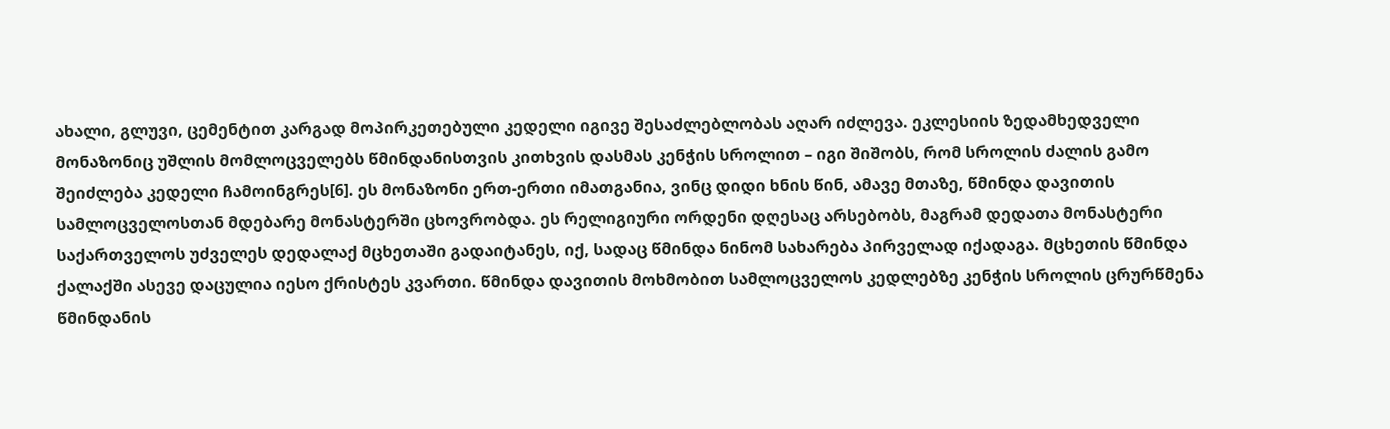ახალი, გლუვი, ცემენტით კარგად მოპირკეთებული კედელი იგივე შესაძლებლობას აღარ იძლევა. ეკლესიის ზედამხედველი მონაზონიც უშლის მომლოცველებს წმინდანისთვის კითხვის დასმას კენჭის სროლით – იგი შიშობს, რომ სროლის ძალის გამო შეიძლება კედელი ჩამოინგრეს[6]. ეს მონაზონი ერთ-ერთი იმათგანია, ვინც დიდი ხნის წინ, ამავე მთაზე, წმინდა დავითის სამლოცველოსთან მდებარე მონასტერში ცხოვრობდა. ეს რელიგიური ორდენი დღესაც არსებობს, მაგრამ დედათა მონასტერი საქართველოს უძველეს დედალაქ მცხეთაში გადაიტანეს, იქ, სადაც წმინდა ნინომ სახარება პირველად იქადაგა. მცხეთის წმინდა ქალაქში ასევე დაცულია იესო ქრისტეს კვართი. წმინდა დავითის მოხმობით სამლოცველოს კედლებზე კენჭის სროლის ცრურწმენა წმინდანის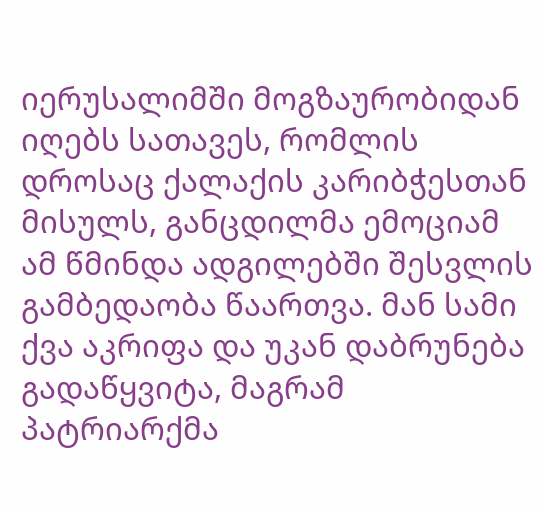იერუსალიმში მოგზაურობიდან იღებს სათავეს, რომლის დროსაც ქალაქის კარიბჭესთან მისულს, განცდილმა ემოციამ ამ წმინდა ადგილებში შესვლის გამბედაობა წაართვა. მან სამი ქვა აკრიფა და უკან დაბრუნება გადაწყვიტა, მაგრამ პატრიარქმა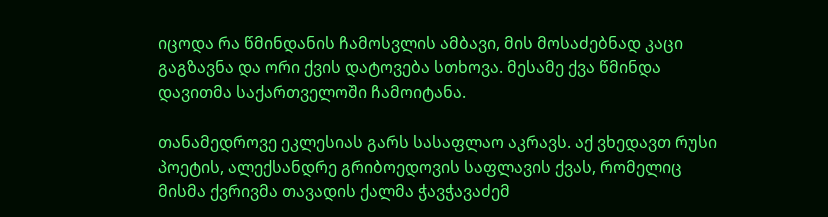იცოდა რა წმინდანის ჩამოსვლის ამბავი, მის მოსაძებნად კაცი გაგზავნა და ორი ქვის დატოვება სთხოვა. მესამე ქვა წმინდა დავითმა საქართველოში ჩამოიტანა.

თანამედროვე ეკლესიას გარს სასაფლაო აკრავს. აქ ვხედავთ რუსი პოეტის, ალექსანდრე გრიბოედოვის საფლავის ქვას, რომელიც მისმა ქვრივმა თავადის ქალმა ჭავჭავაძემ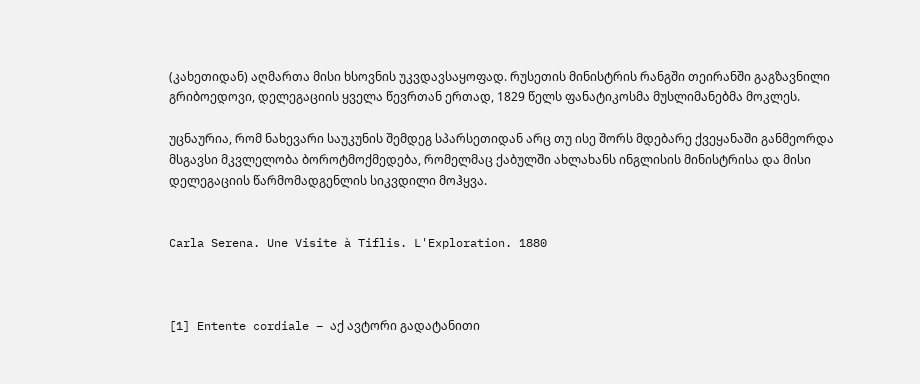(კახეთიდან) აღმართა მისი ხსოვნის უკვდავსაყოფად. რუსეთის მინისტრის რანგში თეირანში გაგზავნილი გრიბოედოვი, დელეგაციის ყველა წევრთან ერთად, 1829 წელს ფანატიკოსმა მუსლიმანებმა მოკლეს.

უცნაურია, რომ ნახევარი საუკუნის შემდეგ სპარსეთიდან არც თუ ისე შორს მდებარე ქვეყანაში განმეორდა მსგავსი მკვლელობა ბოროტმოქმედება, რომელმაც ქაბულში ახლახანს ინგლისის მინისტრისა და მისი დელეგაციის წარმომადგენლის სიკვდილი მოჰყვა.


Carla Serena. Une Visite à Tiflis. L'Exploration. 1880



[1] Entente cordiale – აქ ავტორი გადატანითი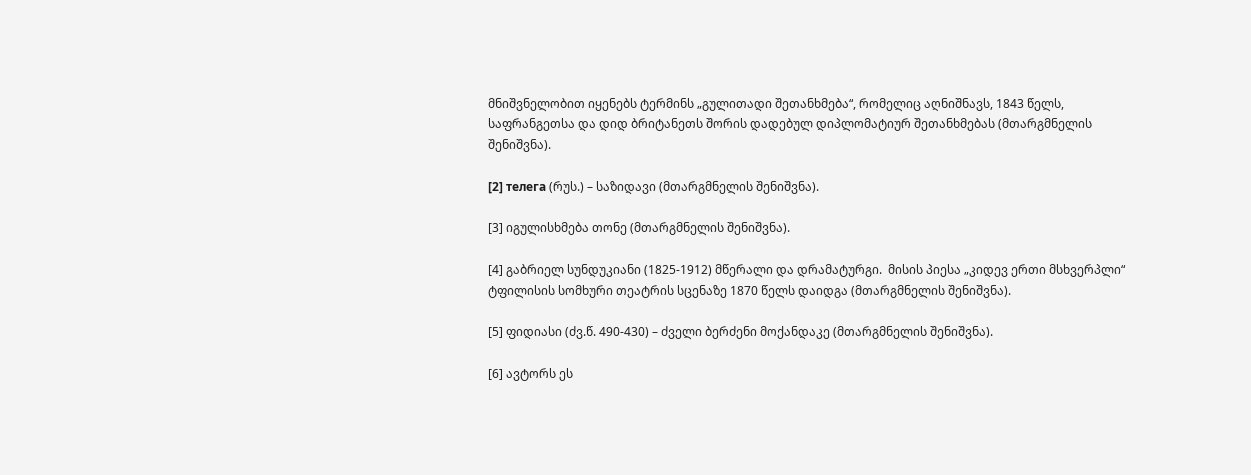მნიშვნელობით იყენებს ტერმინს „გულითადი შეთანხმება“, რომელიც აღნიშნავს, 1843 წელს, საფრანგეთსა და დიდ ბრიტანეთს შორის დადებულ დიპლომატიურ შეთანხმებას (მთარგმნელის შენიშვნა).

[2] телега (რუს.) – საზიდავი (მთარგმნელის შენიშვნა).

[3] იგულისხმება თონე (მთარგმნელის შენიშვნა).

[4] გაბრიელ სუნდუკიანი (1825-1912) მწერალი და დრამატურგი.  მისის პიესა „კიდევ ერთი მსხვერპლი“ ტფილისის სომხური თეატრის სცენაზე 1870 წელს დაიდგა (მთარგმნელის შენიშვნა).

[5] ფიდიასი (ძვ.წ. 490-430) – ძველი ბერძენი მოქანდაკე (მთარგმნელის შენიშვნა).

[6] ავტორს ეს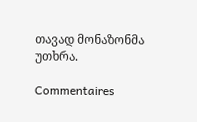თავად მონაზონმა უთხრა.

Commentaires